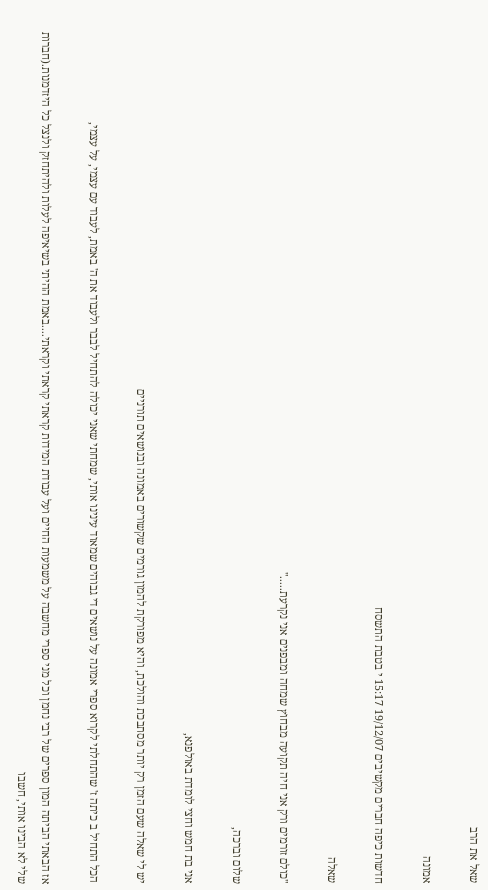שאל את הרב

אמונה

חדשות כיפה חברים מקשיבים 19/12/07 15:17 י בטבת התשסח

שאלה

"כולם זורמים ורק אני חיה תקועה מבחוץ שמחה ומבפנים אני נקרעת....."

שלום וברכה,

אני בת חמש וחצי לומדת באולפנא,

יש לי שאלה שעם הזמן רק יותר מסתבכת והולכת, והיא מפורקת להמון גורמים שקשורים באמונה ובנושאים תורניים

הכל התחיל ב כיתה ז' שהתחלתי לקרוא ספרי אמונה על נושאים די גבוהים שמאוד עינינו אותי, שמחתי שאני יכולה להתחיל לבבר ולעבוד את ה' באמת, לעבוד עם עצמי, על עצמי,

אז הבאתי הביתה המון ספרים של רבי נחמן וכל מני ספרי מחשבה על משמעות החיים ועל עבודת המידות קראתי קראתי וקראתי....באמת ההיתי בשיאיפה לעלות ולהיתחזק ולנצל כל היזדמנות.(חברות שלי לא הבינו אותי, חשבו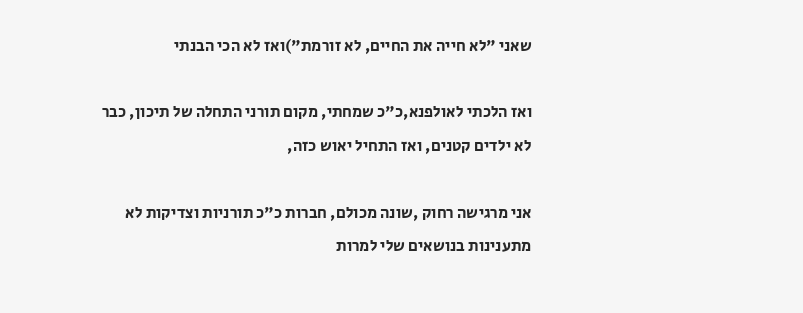שאני "לא חייה את החיים, לא זורמת")ואז לא הכי הבנתי

ואז הלכתי לאולפנא,כ"כ שמחתי, מקום תורני התחלה של תיכון, כבר לא ילדים קטנים, ואז התחיל יאוש כזה,

אני מרגישה רחוק ,שונה מכולם, חברות כ"כ תורניות וצדיקות לא מתענינות בנושאים שלי למרות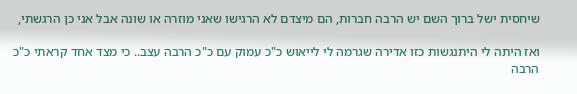שיחסית ישל ברוך השם יש הרבה חברות, הם מיצדם לא הרגישו שאני מוזרה או שונה אבל אני כן הרגשתי,

ואז היתה לי היתנגשות כזו אדירה שגרמה לי לייאוש כ"כ עמוק עם כ"כ הרבה עצב.. כי מצד אחד קראתי כ"כ הרבה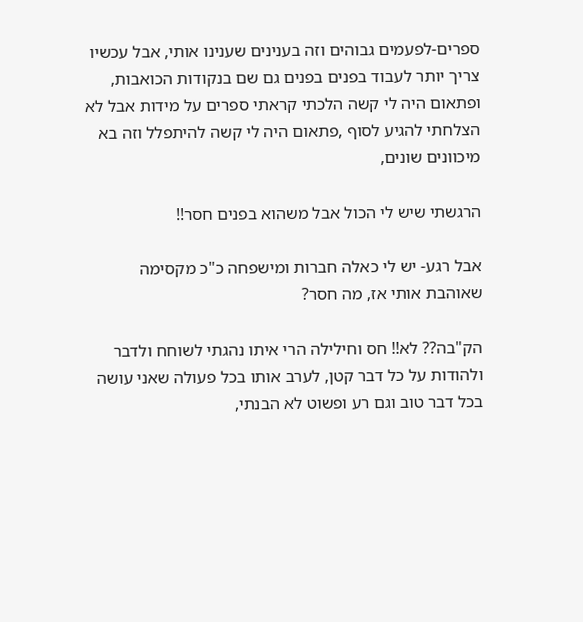ספרים-לפעמים גבוהים וזה בענינים שענינו אותי, אבל עכשיו צריך יותר לעבוד בפנים בפנים גם שם בנקודות הכואבות, ופתאום היה לי קשה הלכתי קראתי ספרים על מידות אבל לא הצלחתי להגיע לסוף ,פתאום היה לי קשה להיתפלל וזה בא מיכוונים שונים,

הרגשתי שיש לי הכול אבל משהוא בפנים חסר!!

אבל רגע- יש לי כאלה חברות ומישפחה כ"כ מקסימה שאוהבת אותי אז, מה חסר?

הק"בה?? לא!! חס וחילילה הרי איתו נהגתי לשוחח ולדבר ולהודות על כל דבר קטן, לערב אותו בכל פעולה שאני עושה בכל דבר טוב וגם רע ופשוט לא הבנתי,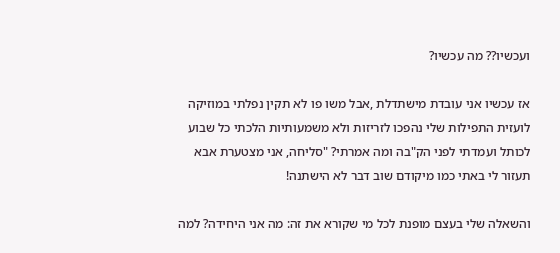ועכשיו?? מה עכשיו?

אז עכשיו אני עובדת מישתדלת ,אבל משו פו לא תקין נפלתי במוזיקה לועזית התפילות שלי נהפכו לזריזות ולא משמעותיות הלכתי כל שבוע לכותל ועמדתי לפני הק"בה ומה אמרתי? "סליחה, אני מצטערת אבא תעזור לי באתי כמו מיקודם שוב דבר לא הישתנה!

והשאלה שלי בעצם מופנת לכל מי שקורא את זה: מה אני היחידה? למה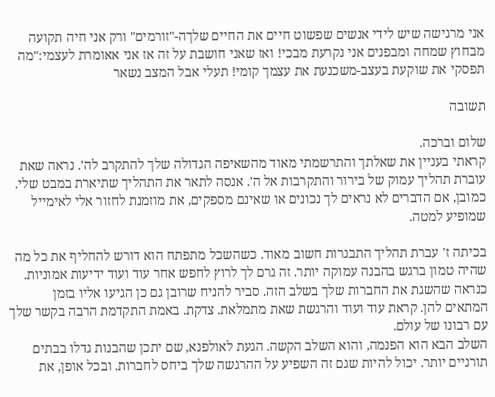אני מרגישה שיש לידי אנשים שפשוט חיים את החיים שלךה-"זורמים" ורק אני חיה תקועה מבחוץ שמחה ומבפנים אני נקרעת מבכי! ואז שאני חושבת על זה אז אני אאומרת לעצמי:"מה תפסקי את שוקעת בעצב-משכנעת את עצמך קומי! תעלי אבל המצב נשאר

תשובה

שלום וברכה.
קראתי בעניין את שאלתך והתרשמתי מאוד מהשאיפה הגדולה שלך להתקרב לה'. נראה שאת עוברת תהליך עמוק של בירור והתקרבות אל ה'. אנסה לתאר את התהליך שתיארת במבט שלי.
כמובן, אם הדברים לא נראים לך נכונים או שאינם מספקים, את מוזמנת לחזור אלי לאימייל שמופיע למטה.

בכיתה ז' עברת תהליך התבגרות חשוב מאוד. כשהשכל מתפתח הוא דורש להחליף את כל מה שהיה טמון ברגש בהבנה עמוקה יותר. זה גרם לך לרוץ לחפש אחר עוד ועוד ידיעות אמוניות. כנראה שהשגת את החברות שלך בשלב הזה. סביר להניח שרובן גם כן הגיעו אליו בזמן המתאים להן. קראת עוד ועוד והרגשת שאת מתמלאת. צדקת. באמת התקדמת הרבה בקשר שלך עם רבונו של עולם.
השלב הבא הוא הפנמה, והוא השלב הקשה. הגעת לאולפנא, שם יתכן שהבנות גדלו בבתים תורניים יותר. יכול להיות שגם זה השפיע על ההרגשה שלך ביחס לחברות. ובכל אופן, את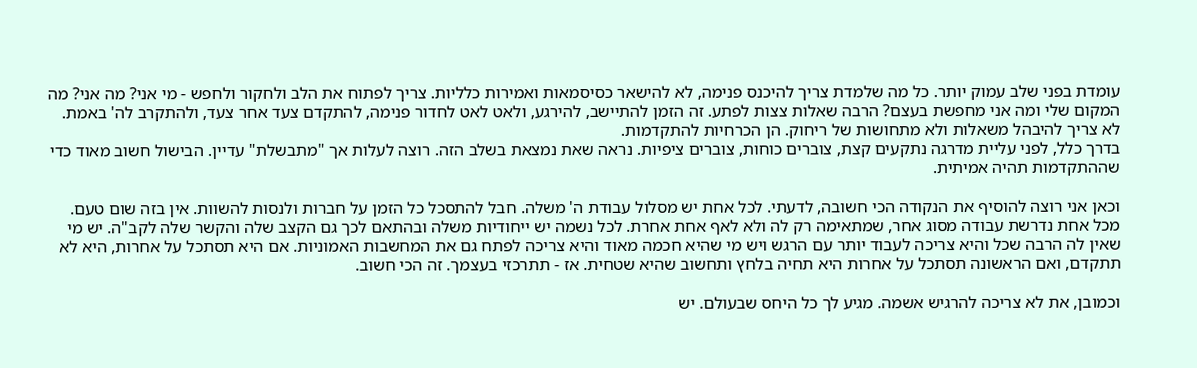עומדת בפני שלב עמוק יותר. כל מה שלמדת צריך להיכנס פנימה, לא להישאר כסיסמאות ואמירות כלליות. צריך לפתוח את הלב ולחקור ולחפש - מי אני? מה אני? מה המקום שלי ומה אני מחפשת בעצם? הרבה שאלות צצות לפתע. זה הזמן להתיישב, להירגע, ולאט לאט לחדור פנימה, להתקדם צעד אחר צעד, ולהתקרב לה' באמת. לא צריך להיבהל משאלות ולא מתחושות של ריחוק. הן הכרחיות להתקדמות.
בדרך כלל, לפני עליית מדרגה נתקעים קצת, צוברים כוחות, צוברים ציפיות. נראה שאת נמצאת בשלב הזה. רוצה לעלות אך "מתבשלת" עדיין. הבישול חשוב מאוד כדי שההתקדמות תהיה אמיתית.

וכאן אני רוצה להוסיף את הנקודה הכי חשובה, לדעתי. לכל אחת יש מסלול עבודת ה' משלה. חבל להתסכל כל הזמן על חברות ולנסות להשוות. אין בזה שום טעם. מכל אחת נדרשת עבודה מסוג אחר, שמתאימה רק לה ולא לאף אחת אחרת. לכל נשמה יש ייחודיות משלה ובהתאם לכך גם הקצב שלה והקשר שלה לקב"ה. יש מי שאין לה הרבה שכל והיא צריכה לעבוד יותר עם הרגש ויש מי שהיא חכמה מאוד והיא צריכה לפתח גם את המחשבות האמוניות. אם היא תסתכל על אחרות, היא לא תתקדם, ואם הראשונה תסתכל על אחרות היא תחיה בלחץ ותחשוב שהיא שטחית. אז - תתרכזי בעצמך. זה הכי חשוב.

וכמובן, את לא צריכה להרגיש אשמה. מגיע לך כל היחס שבעולם. יש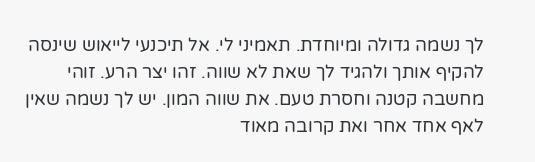לך נשמה גדולה ומיוחדת. תאמיני לי. אל תיכנעי לייאוש שינסה להקיף אותך ולהגיד לך שאת לא שווה. זהו יצר הרע. זוהי מחשבה קטנה וחסרת טעם. את שווה המון. יש לך נשמה שאין לאף אחד אחר ואת קרובה מאוד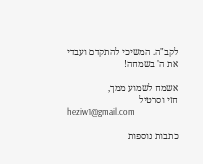לקב"ה. המשיכי להתקדם ועבדי את ה' בשמחה!

אשמח לשמוע ממך,
חזי וסרטיל
heziw1@gmail.com

כתבות נוספות